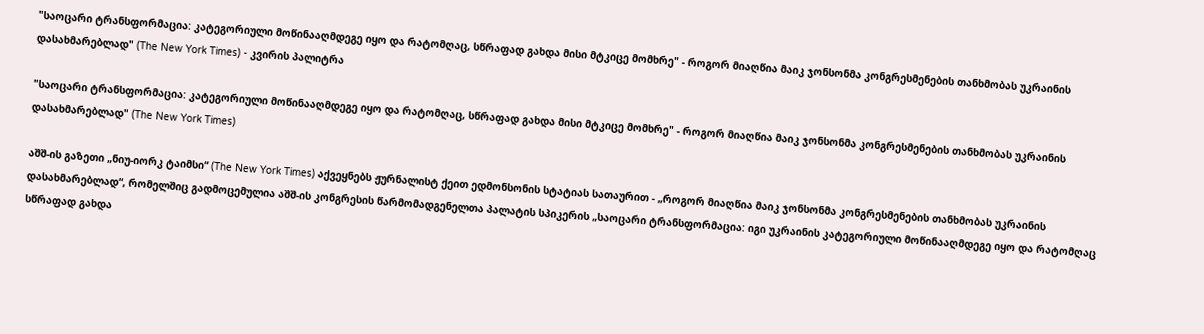"საოცარი ტრანსფორმაცია: კატეგორიული მოწინააღმდეგე იყო და რატომღაც, სწრაფად გახდა მისი მტკიცე მომხრე" - როგორ მიაღწია მაიკ ჯონსონმა კონგრესმენების თანხმობას უკრაინის დასახმარებლად" (The New York Times) - კვირის პალიტრა

"საოცარი ტრანსფორმაცია: კატეგორიული მოწინააღმდეგე იყო და რატომღაც, სწრაფად გახდა მისი მტკიცე მომხრე" - როგორ მიაღწია მაიკ ჯონსონმა კონგრესმენების თანხმობას უკრაინის დასახმარებლად" (The New York Times)

აშშ-ის გაზეთი „ნიუ-იორკ ტაიმსი“ (The New York Times) აქვეყნებს ჟურნალისტ ქეით ედმონსონის სტატიას სათაურით - „როგორ მიაღწია მაიკ ჯონსონმა კონგრესმენების თანხმობას უკრაინის დასახმარებლად“, რომელშიც გადმოცემულია აშშ-ის კონგრესის წარმომადგენელთა პალატის სპიკერის „საოცარი ტრანსფორმაცია: იგი უკრაინის კატეგორიული მოწინააღმდეგე იყო და რატომღაც სწრაფად გახდა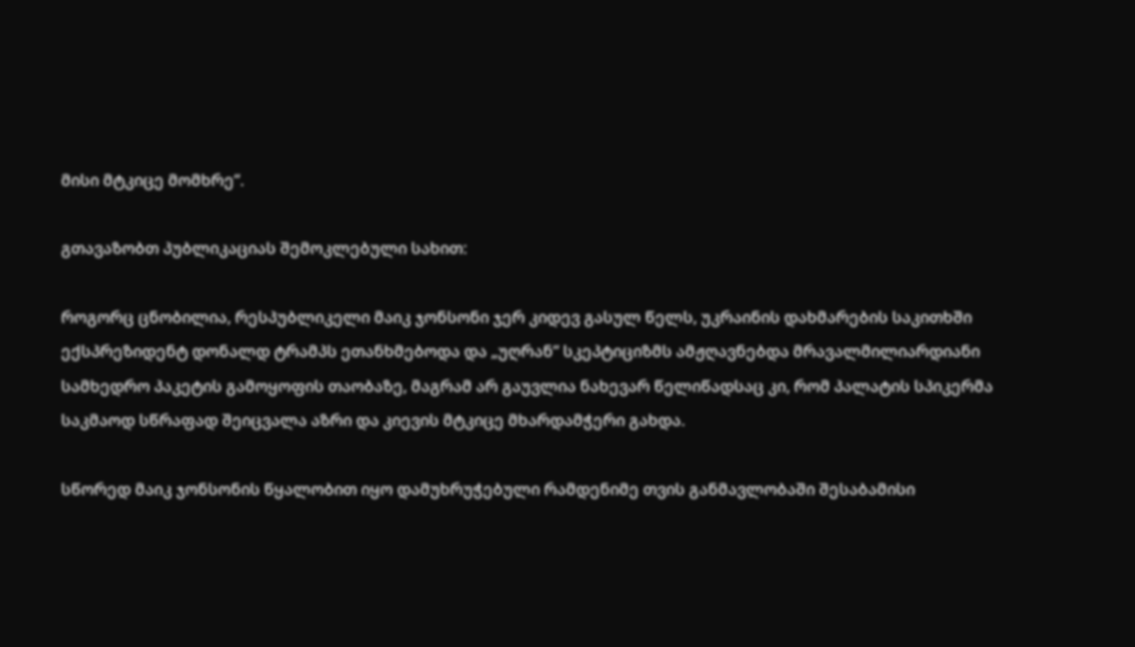მისი მტკიცე მომხრე“.

გთავაზობთ პუბლიკაციას შემოკლებული სახით:

როგორც ცნობილია, რესპუბლიკელი მაიკ ჯონსონი ჯერ კიდევ გასულ წელს, უკრაინის დახმარების საკითხში ექსპრეზიდენტ დონალდ ტრამპს ეთანხმებოდა და „უღრან“ სკეპტიციზმს ამჟღავნებდა მრავალმილიარდიანი სამხედრო პაკეტის გამოყოფის თაობაზე, მაგრამ არ გაუვლია ნახევარ წელიწადსაც კი, რომ პალატის სპიკერმა საკმაოდ სწრაფად შეიცვალა აზრი და კიევის მტკიცე მხარდამჭერი გახდა.

სწორედ მაიკ ჯონსონის წყალობით იყო დამუხრუჭებული რამდენიმე თვის განმავლობაში შესაბამისი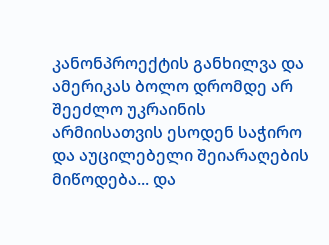კანონპროექტის განხილვა და ამერიკას ბოლო დრომდე არ შეეძლო უკრაინის არმიისათვის ესოდენ საჭირო და აუცილებელი შეიარაღების მიწოდება... და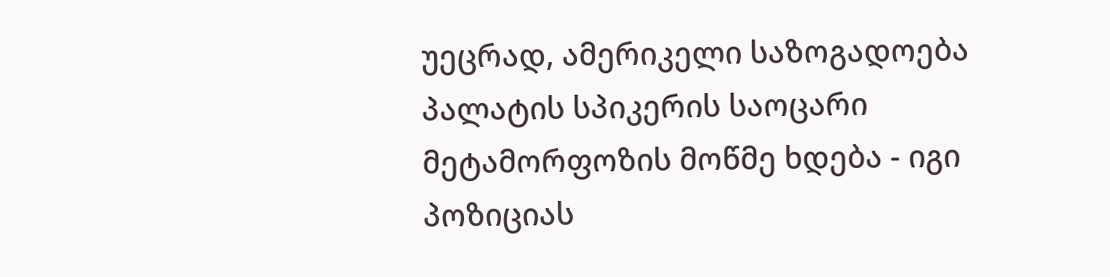უეცრად, ამერიკელი საზოგადოება პალატის სპიკერის საოცარი მეტამორფოზის მოწმე ხდება - იგი პოზიციას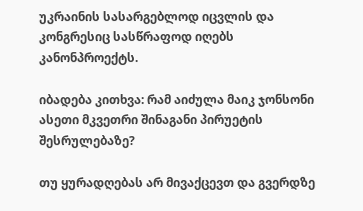უკრაინის სასარგებლოდ იცვლის და კონგრესიც სასწრაფოდ იღებს კანონპროექტს.

იბადება კითხვა: რამ აიძულა მაიკ ჯონსონი ასეთი მკვეთრი შინაგანი პირუეტის შესრულებაზე?

თუ ყურადღებას არ მივაქცევთ და გვერდზე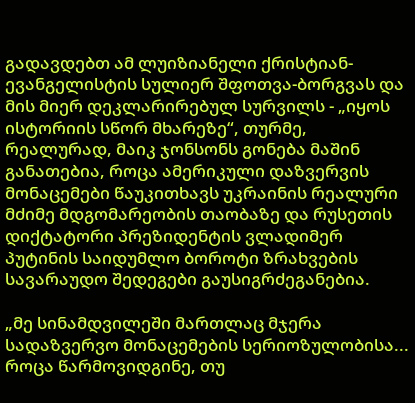გადავდებთ ამ ლუიზიანელი ქრისტიან-ევანგელისტის სულიერ შფოთვა-ბორგვას და მის მიერ დეკლარირებულ სურვილს - „იყოს ისტორიის სწორ მხარეზე“, თურმე, რეალურად, მაიკ ჯონსონს გონება მაშინ განათებია, როცა ამერიკული დაზვერვის მონაცემები წაუკითხავს უკრაინის რეალური მძიმე მდგომარეობის თაობაზე და რუსეთის დიქტატორი პრეზიდენტის ვლადიმერ პუტინის საიდუმლო ბოროტი ზრახვების სავარაუდო შედეგები გაუსიგრძეგანებია.

„მე სინამდვილეში მართლაც მჯერა სადაზვერვო მონაცემების სერიოზულობისა... როცა წარმოვიდგინე, თუ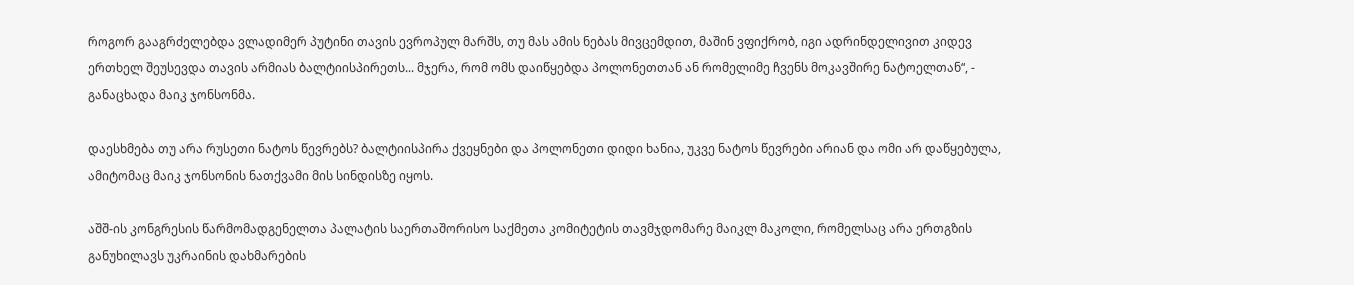როგორ გააგრძელებდა ვლადიმერ პუტინი თავის ევროპულ მარშს, თუ მას ამის ნებას მივცემდით, მაშინ ვფიქრობ, იგი ადრინდელივით კიდევ ერთხელ შეუსევდა თავის არმიას ბალტიისპირეთს... მჯერა, რომ ომს დაიწყებდა პოლონეთთან ან რომელიმე ჩვენს მოკავშირე ნატოელთან“, - განაცხადა მაიკ ჯონსონმა.

დაესხმება თუ არა რუსეთი ნატოს წევრებს? ბალტიისპირა ქვეყნები და პოლონეთი დიდი ხანია, უკვე ნატოს წევრები არიან და ომი არ დაწყებულა, ამიტომაც მაიკ ჯონსონის ნათქვამი მის სინდისზე იყოს.

აშშ-ის კონგრესის წარმომადგენელთა პალატის საერთაშორისო საქმეთა კომიტეტის თავმჯდომარე მაიკლ მაკოლი, რომელსაც არა ერთგზის განუხილავს უკრაინის დახმარების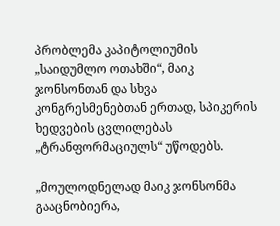პრობლემა კაპიტოლიუმის „საიდუმლო ოთახში“, მაიკ ჯონსონთან და სხვა კონგრესმენებთან ერთად, სპიკერის ხედვების ცვლილებას „ტრანფორმაციულს“ უწოდებს.

„მოულოდნელად მაიკ ჯონსონმა გააცნობიერა,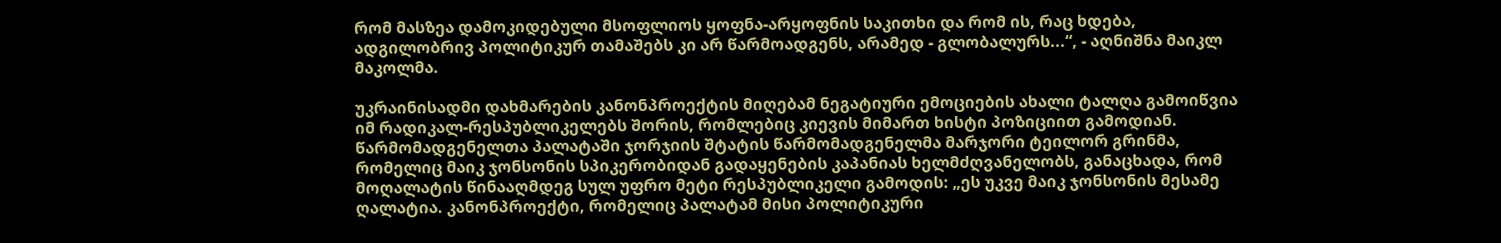რომ მასზეა დამოკიდებული მსოფლიოს ყოფნა-არყოფნის საკითხი და რომ ის, რაც ხდება, ადგილობრივ პოლიტიკურ თამაშებს კი არ წარმოადგენს, არამედ - გლობალურს...“, - აღნიშნა მაიკლ მაკოლმა.

უკრაინისადმი დახმარების კანონპროექტის მიღებამ ნეგატიური ემოციების ახალი ტალღა გამოიწვია იმ რადიკალ-რესპუბლიკელებს შორის, რომლებიც კიევის მიმართ ხისტი პოზიციით გამოდიან. წარმომადგენელთა პალატაში ჯორჯიის შტატის წარმომადგენელმა მარჯორი ტეილორ გრინმა, რომელიც მაიკ ჯონსონის სპიკერობიდან გადაყენების კაპანიას ხელმძღვანელობს, განაცხადა, რომ მოღალატის წინააღმდეგ სულ უფრო მეტი რესპუბლიკელი გამოდის: „ეს უკვე მაიკ ჯონსონის მესამე ღალატია. კანონპროექტი, რომელიც პალატამ მისი პოლიტიკური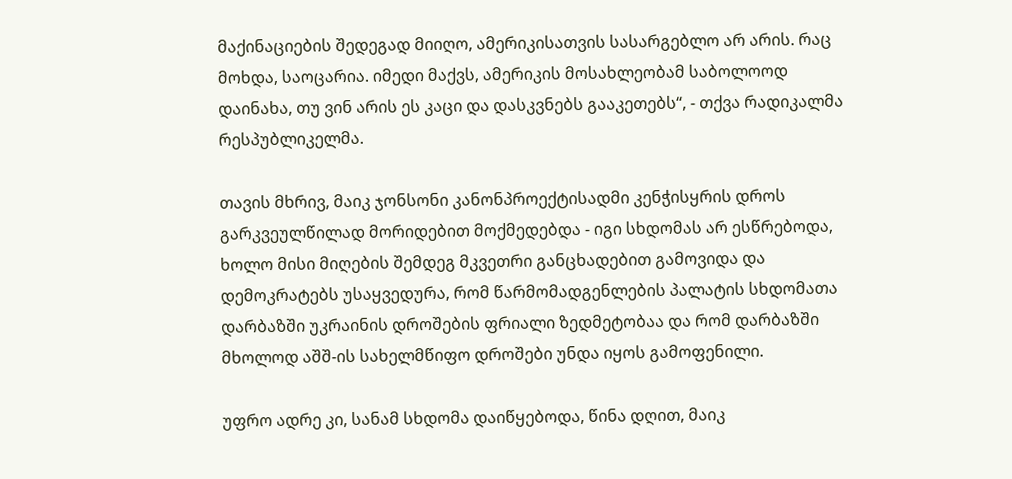მაქინაციების შედეგად მიიღო, ამერიკისათვის სასარგებლო არ არის. რაც მოხდა, საოცარია. იმედი მაქვს, ამერიკის მოსახლეობამ საბოლოოდ დაინახა, თუ ვინ არის ეს კაცი და დასკვნებს გააკეთებს“, - თქვა რადიკალმა რესპუბლიკელმა.

თავის მხრივ, მაიკ ჯონსონი კანონპროექტისადმი კენჭისყრის დროს გარკვეულწილად მორიდებით მოქმედებდა - იგი სხდომას არ ესწრებოდა, ხოლო მისი მიღების შემდეგ მკვეთრი განცხადებით გამოვიდა და დემოკრატებს უსაყვედურა, რომ წარმომადგენლების პალატის სხდომათა დარბაზში უკრაინის დროშების ფრიალი ზედმეტობაა და რომ დარბაზში მხოლოდ აშშ-ის სახელმწიფო დროშები უნდა იყოს გამოფენილი.

უფრო ადრე კი, სანამ სხდომა დაიწყებოდა, წინა დღით, მაიკ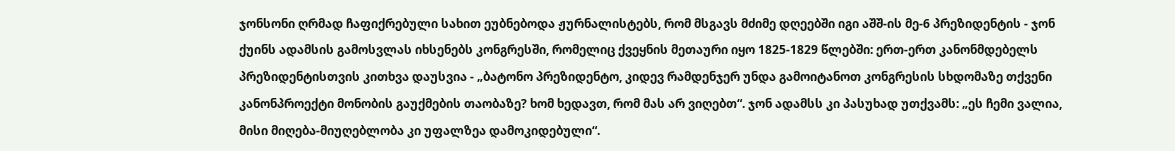ჯონსონი ღრმად ჩაფიქრებული სახით ეუბნებოდა ჟურნალისტებს, რომ მსგავს მძიმე დღეებში იგი აშშ-ის მე-6 პრეზიდენტის - ჯონ ქუინს ადამსის გამოსვლას იხსენებს კონგრესში, რომელიც ქვეყნის მეთაური იყო 1825-1829 წლებში: ერთ-ერთ კანონმდებელს პრეზიდენტისთვის კითხვა დაუსვია - „ბატონო პრეზიდენტო, კიდევ რამდენჯერ უნდა გამოიტანოთ კონგრესის სხდომაზე თქვენი კანონპროექტი მონობის გაუქმების თაობაზე? ხომ ხედავთ, რომ მას არ ვიღებთ“. ჯონ ადამსს კი პასუხად უთქვამს: „ეს ჩემი ვალია, მისი მიღება-მიუღებლობა კი უფალზეა დამოკიდებული“.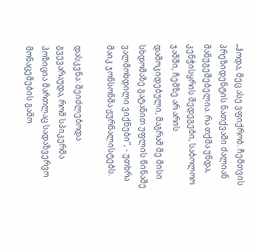„ჰოდა, მეც ასე ვფიქრობ. ჩემთვის პრეზიდენტის ნათქვამი ძალიან მანუგეშებელია. რა თქმა უნდა, კენჭისყრის შედეგები, საბოლოო ჯამში, ჩემზე არ არის დამოკიდებული, მაგრამ მე მისი სხდომაზე გატანით უფლის წინაშე ვალმოხდილი ვიქნები“, - უთხრა მაიკ ჯონსონმა ჟურნალისტებს.

დასკვნა: შეიძლებოდა გვევარაუდა, რომ სპიკერმა პოზიცია მართლაც სადაზვერვო მონაცემების გამო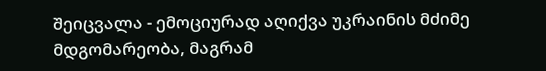შეიცვალა - ემოციურად აღიქვა უკრაინის მძიმე მდგომარეობა, მაგრამ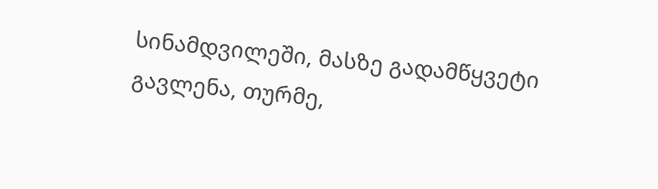სინამდვილეში, მასზე გადამწყვეტი გავლენა, თურმე,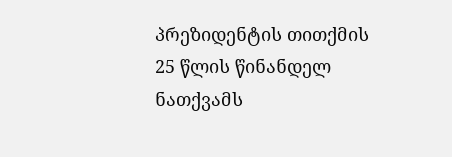პრეზიდენტის თითქმის 25 წლის წინანდელ ნათქვამს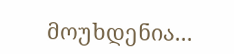მოუხდენია...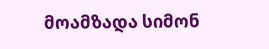მოამზადა სიმონ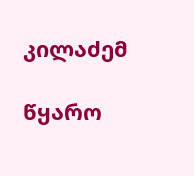კილაძემ

წყარო